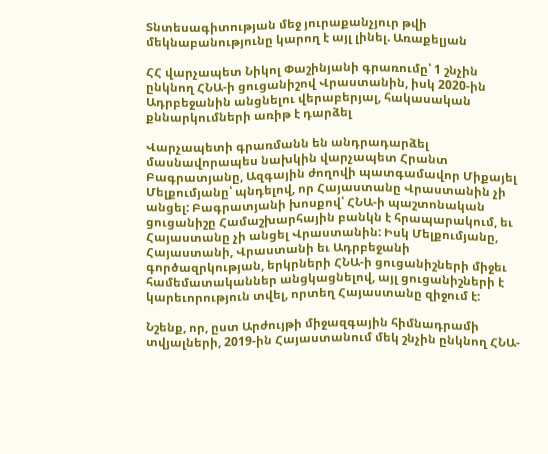Տնտեսագիտության մեջ յուրաքանչյուր թվի մեկնաբանությունը կարող է այլ լինել. Առաքելյան

ՀՀ վարչապետ Նիկոլ Փաշինյանի գրառումը՝ 1 շնչին ընկնող ՀՆԱ-ի ցուցանիշով Վրաստանին, իսկ 2020-ին Ադրբեջանին անցնելու վերաբերյալ, հակասական քննարկումների առիթ է դարձել

Վարչապետի գրառմանն են անդրադարձել մասնավորապես նախկին վարչապետ Հրանտ Բագրատյանը, Ազգային ժողովի պատգամավոր Միքայել Մելքումյանը՝ պնդելով, որ Հայաստանը Վրաստանին չի անցել: Բագրատյանի խոսքով՝ ՀՆԱ-ի պաշտոնական ցուցանիշը Համաշխարհային բանկն է հրապարակում, եւ Հայաստանը չի անցել Վրաստանին: Իսկ Մելքումյանը, Հայաստանի, Վրաստանի եւ Ադրբեջանի գործազրկության, երկրների ՀՆԱ-ի ցուցանիշների միջեւ համեմատականներ անցկացնելով, այլ ցուցանիշների է կարեւորություն տվել, որտեղ Հայաստանը զիջում է:

Նշենք, որ, ըստ Արժույթի միջազգային հիմնադրամի տվյալների, 2019-ին Հայաստանում մեկ շնչին ընկնող ՀՆԱ-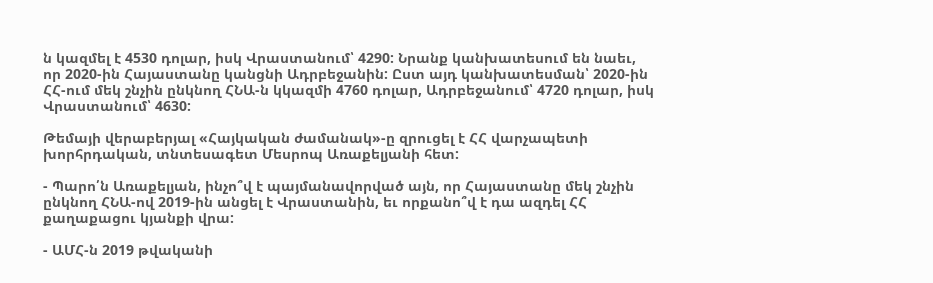ն կազմել է 4530 դոլար, իսկ Վրաստանում՝ 4290: Նրանք կանխատեսում են նաեւ, որ 2020-ին Հայաստանը կանցնի Ադրբեջանին: Ըստ այդ կանխատեսման՝ 2020-ին ՀՀ-ում մեկ շնչին ընկնող ՀՆԱ-ն կկազմի 4760 դոլար, Ադրբեջանում՝ 4720 դոլար, իսկ Վրաստանում՝ 4630:

Թեմայի վերաբերյալ «Հայկական ժամանակ»-ը զրուցել է ՀՀ վարչապետի խորհրդական, տնտեսագետ Մեսրոպ Առաքելյանի հետ:

- Պարո՛ն Առաքելյան, ինչո՞վ է պայմանավորված այն, որ Հայաստանը մեկ շնչին ընկնող ՀՆԱ-ով 2019-ին անցել է Վրաստանին, եւ որքանո՞վ է դա ազդել ՀՀ քաղաքացու կյանքի վրա:

- ԱՄՀ-ն 2019 թվականի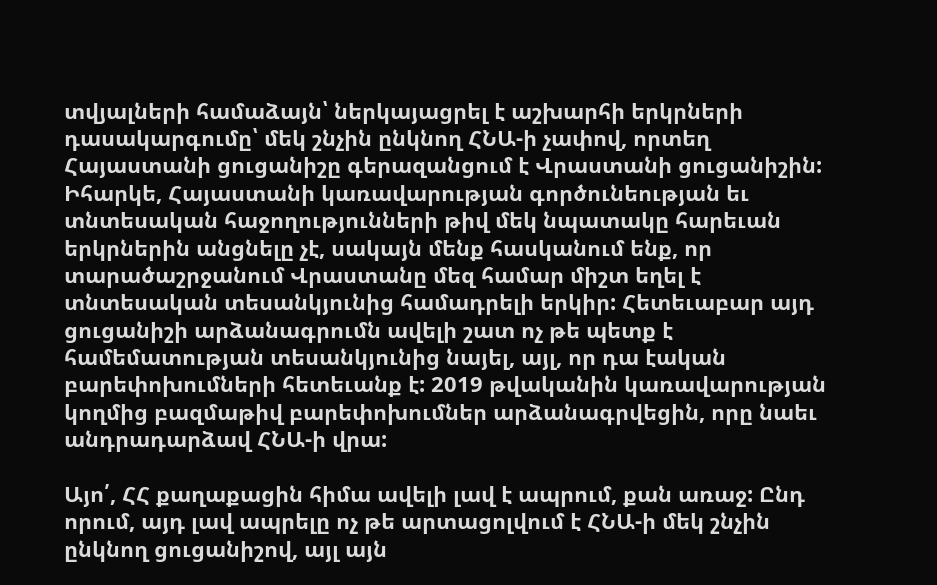տվյալների համաձայն՝ ներկայացրել է աշխարհի երկրների դասակարգումը՝ մեկ շնչին ընկնող ՀՆԱ-ի չափով, որտեղ Հայաստանի ցուցանիշը գերազանցում է Վրաստանի ցուցանիշին: Իհարկե, Հայաստանի կառավարության գործունեության եւ տնտեսական հաջողությունների թիվ մեկ նպատակը հարեւան երկրներին անցնելը չէ, սակայն մենք հասկանում ենք, որ տարածաշրջանում Վրաստանը մեզ համար միշտ եղել է տնտեսական տեսանկյունից համադրելի երկիր: Հետեւաբար այդ ցուցանիշի արձանագրումն ավելի շատ ոչ թե պետք է համեմատության տեսանկյունից նայել, այլ, որ դա էական բարեփոխումների հետեւանք է: 2019 թվականին կառավարության կողմից բազմաթիվ բարեփոխումներ արձանագրվեցին, որը նաեւ անդրադարձավ ՀՆԱ-ի վրա:

Այո՛, ՀՀ քաղաքացին հիմա ավելի լավ է ապրում, քան առաջ: Ընդ որում, այդ լավ ապրելը ոչ թե արտացոլվում է ՀՆԱ-ի մեկ շնչին ընկնող ցուցանիշով, այլ այն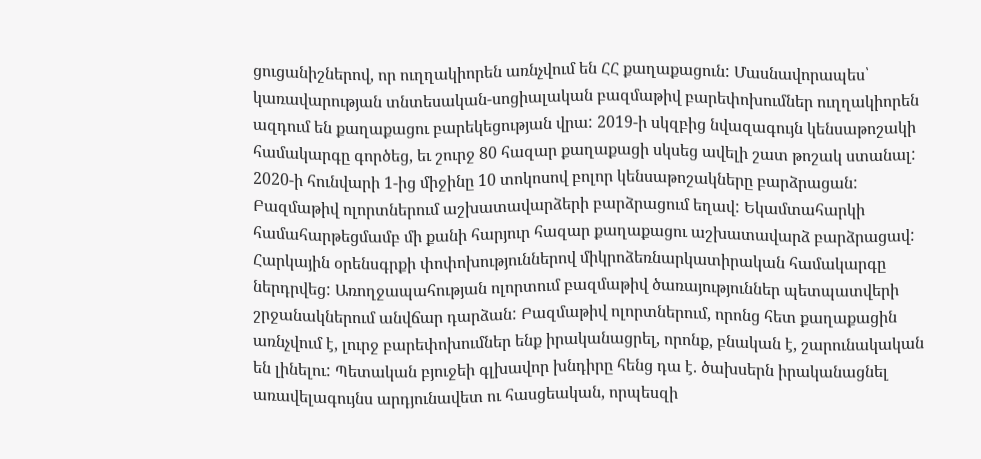ցուցանիշներով, որ ուղղակիորեն առնչվում են ՀՀ քաղաքացուն: Մասնավորապես՝ կառավարության տնտեսական-սոցիալական բազմաթիվ բարեփոխումներ ուղղակիորեն ազդում են քաղաքացու բարեկեցության վրա: 2019-ի սկզբից նվազագույն կենսաթոշակի համակարգը գործեց, եւ շուրջ 80 հազար քաղաքացի սկսեց ավելի շատ թոշակ ստանալ: 2020-ի հունվարի 1-ից միջինը 10 տոկոսով բոլոր կենսաթոշակները բարձրացան: Բազմաթիվ ոլորտներում աշխատավարձերի բարձրացում եղավ: Եկամտահարկի համահարթեցմամբ մի քանի հարյուր հազար քաղաքացու աշխատավարձ բարձրացավ: Հարկային օրենսգրքի փոփոխություններով միկրոձեռնարկատիրական համակարգը ներդրվեց: Առողջապահության ոլորտում բազմաթիվ ծառայություններ պետպատվերի շրջանակներում անվճար դարձան: Բազմաթիվ ոլորտներում, որոնց հետ քաղաքացին առնչվում է, լուրջ բարեփոխումներ ենք իրականացրել, որոնք, բնական է, շարունակական են լինելու: Պետական բյուջեի գլխավոր խնդիրը հենց դա է. ծախսերն իրականացնել առավելագույնս արդյունավետ ու հասցեական, որպեսզի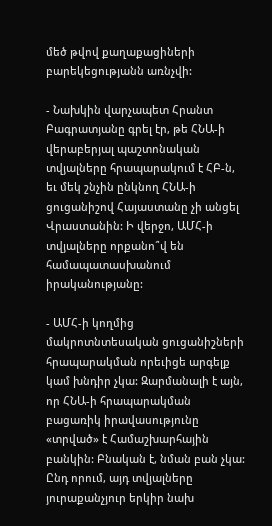մեծ թվով քաղաքացիների բարեկեցությանն առնչվի:

- Նախկին վարչապետ Հրանտ Բագրատյանը գրել էր, թե ՀՆԱ-ի վերաբերյալ պաշտոնական տվյալները հրապարակում է ՀԲ-ն, եւ մեկ շնչին ընկնող ՀՆԱ-ի ցուցանիշով Հայաստանը չի անցել Վրաստանին: Ի վերջո, ԱՄՀ-ի տվյալները որքանո՞վ են համապատասխանում իրականությանը:

- ԱՄՀ-ի կողմից մակրոտնտեսական ցուցանիշների հրապարակման որեւիցե արգելք կամ խնդիր չկա: Զարմանալի է այն, որ ՀՆԱ-ի հրապարակման բացառիկ իրավասությունը «տրված» է Համաշխարհային բանկին: Բնական է, նման բան չկա: Ընդ որում, այդ տվյալները յուրաքանչյուր երկիր նախ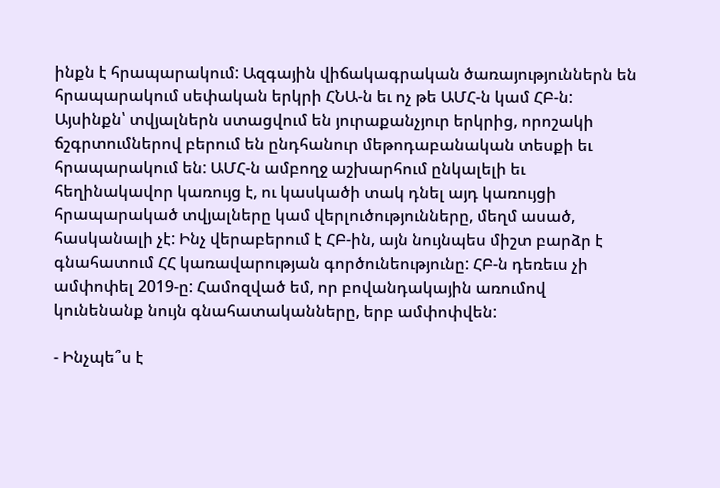ինքն է հրապարակում: Ազգային վիճակագրական ծառայություններն են հրապարակում սեփական երկրի ՀՆԱ-ն եւ ոչ թե ԱՄՀ-ն կամ ՀԲ-ն: Այսինքն՝ տվյալներն ստացվում են յուրաքանչյուր երկրից, որոշակի ճշգրտումներով բերում են ընդհանուր մեթոդաբանական տեսքի եւ հրապարակում են: ԱՄՀ-ն ամբողջ աշխարհում ընկալելի եւ հեղինակավոր կառույց է, ու կասկածի տակ դնել այդ կառույցի հրապարակած տվյալները կամ վերլուծությունները, մեղմ ասած, հասկանալի չէ: Ինչ վերաբերում է ՀԲ-ին, այն նույնպես միշտ բարձր է գնահատում ՀՀ կառավարության գործունեությունը: ՀԲ-ն դեռեւս չի ամփոփել 2019-ը: Համոզված եմ, որ բովանդակային առումով կունենանք նույն գնահատականները, երբ ամփոփվեն:

- Ինչպե՞ս է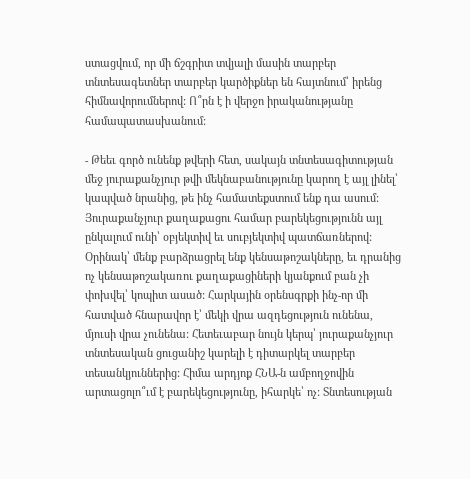ստացվում, որ մի ճշգրիտ տվյալի մասին տարբեր տնտեսագետներ տարբեր կարծիքներ են հայտնում՝ իրենց հիմնավորումներով: Ո՞րն է ի վերջո իրականությանը համապատասխանում:

- Թեեւ գործ ունենք թվերի հետ, սակայն տնտեսագիտության մեջ յուրաքանչյուր թվի մեկնաբանությունը կարող է այլ լինել՝ կապված նրանից, թե ինչ համատեքստում ենք դա ասում: Յուրաքանչյուր քաղաքացու համար բարեկեցությունն այլ ընկալում ունի՝ օբյեկտիվ եւ սուբյեկտիվ պատճառներով: Օրինակ՝ մենք բարձրացրել ենք կենսաթոշակները, եւ դրանից ոչ կենսաթոշակառու քաղաքացիների կյանքում բան չի փոխվել՝ կոպիտ ասած: Հարկային օրենսգրքի ինչ-որ մի հատված հնարավոր է՝ մեկի վրա ազդեցություն ունենա, մյուսի վրա չունենա: Հետեւաբար նույն կերպ՝ յուրաքանչյուր տնտեսական ցուցանիշ կարելի է դիտարկել տարբեր տեսանկյուններից: Հիմա արդյոք ՀՆԱ-ն ամբողջովին արտացոլո՞ւմ է բարեկեցությունը, իհարկե՝ ոչ: Տնտեսության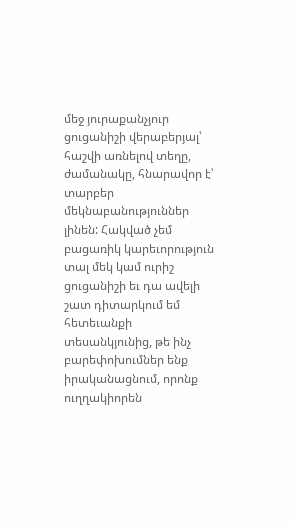մեջ յուրաքանչյուր ցուցանիշի վերաբերյալ՝ հաշվի առնելով տեղը, ժամանակը, հնարավոր է՝ տարբեր մեկնաբանություններ լինեն: Հակված չեմ բացառիկ կարեւորություն տալ մեկ կամ ուրիշ ցուցանիշի եւ դա ավելի շատ դիտարկում եմ հետեւանքի տեսանկյունից, թե ինչ բարեփոխումներ ենք իրականացնում, որոնք ուղղակիորեն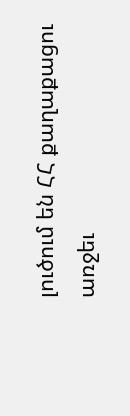լուծում են ՀՀ քաղաքացու առջեւ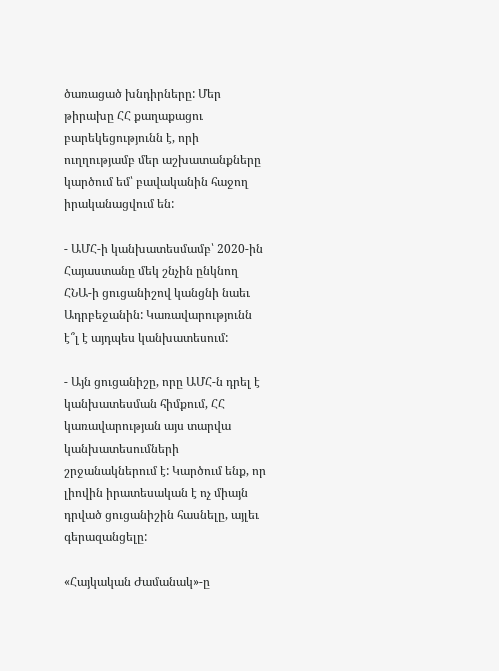ծառացած խնդիրները: Մեր թիրախը ՀՀ քաղաքացու բարեկեցությունն է, որի ուղղությամբ մեր աշխատանքները կարծում եմ՝ բավականին հաջող իրականացվում են:

- ԱՄՀ-ի կանխատեսմամբ՝ 2020-ին Հայաստանը մեկ շնչին ընկնող ՀՆԱ-ի ցուցանիշով կանցնի նաեւ Ադրբեջանին: Կառավարությունն է՞լ է այդպես կանխատեսում:

- Այն ցուցանիշը, որը ԱՄՀ-ն դրել է կանխատեսման հիմքում, ՀՀ կառավարության այս տարվա կանխատեսումների շրջանակներում է: Կարծում ենք, որ լիովին իրատեսական է ոչ միայն դրված ցուցանիշին հասնելը, այլեւ գերազանցելը:

«Հայկական Ժամանակ»-ը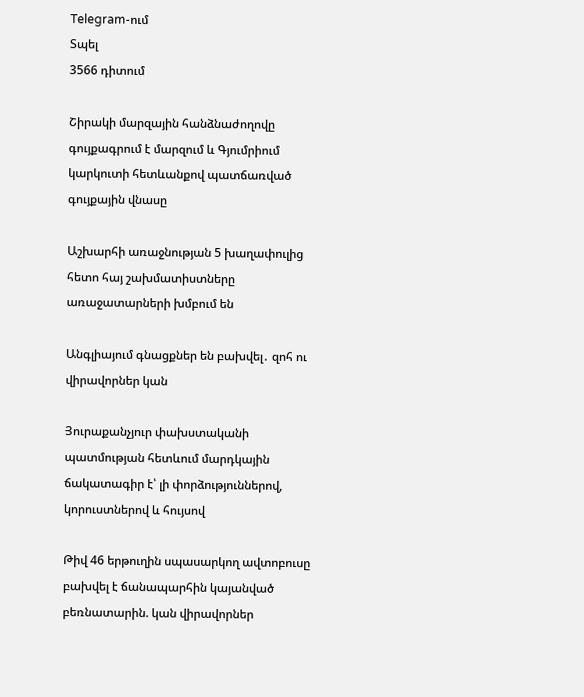Telegram-ում
Տպել
3566 դիտում

Շիրակի մարզային հանձնաժողովը գույքագրում է մարզում և Գյումրիում կարկուտի հետևանքով պատճառված գույքային վնասը

Աշխարհի առաջնության 5 խաղափուլից հետո հայ շախմատիստները առաջատարների խմբում են

Անգլիայում գնացքներ են բախվել․ զոհ ու վիրավորներ կան

Յուրաքանչյուր փախստականի պատմության հետևում մարդկային ճակատագիր է՝ լի փորձություններով, կորուստներով և հույսով

Թիվ 46 երթուղին սպասարկող ավտոբուսը բախվել է ճանապարհին կայանված բեռնատարին. կան վիրավորներ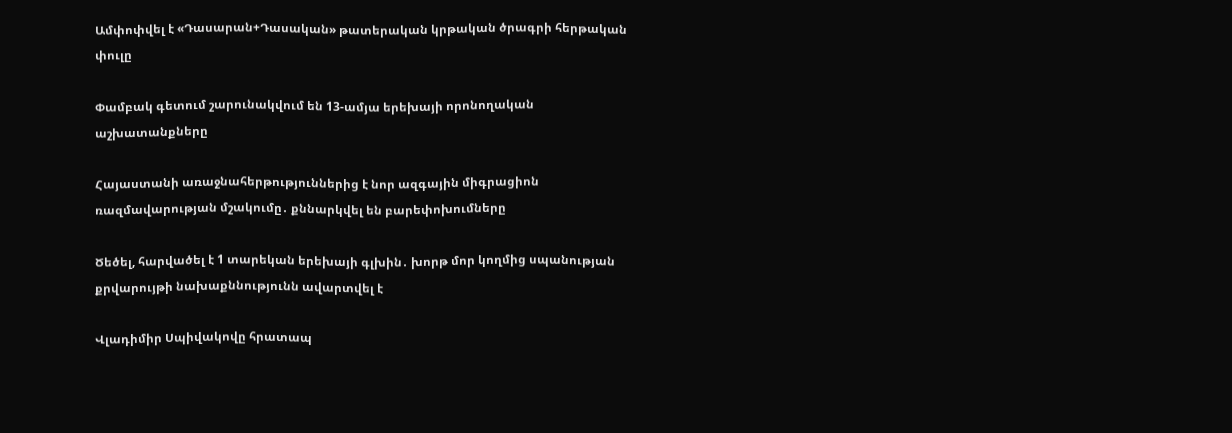Ամփոփվել է «Դասարան+Դասական» թատերական կրթական ծրագրի հերթական փուլը

Փամբակ գետում շարունակվում են 13-ամյա երեխայի որոնողական աշխատանքները

Հայաստանի առաջնահերթություններից է նոր ազգային միգրացիոն ռազմավարության մշակումը․ քննարկվել են բարեփոխումները

Ծեծել, հարվածել է 1 տարեկան երեխայի գլխին․ խորթ մոր կողմից սպանության քրվարույթի նախաքննությունն ավարտվել է

Վլադիմիր Սպիվակովը հրատապ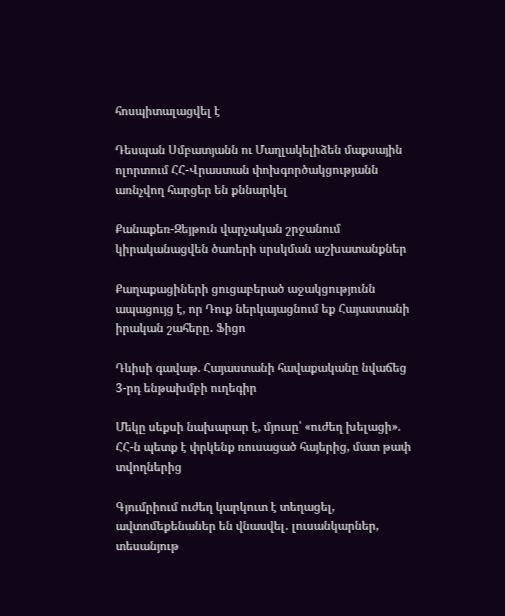հոսպիտալացվել է

Դեսպան Սմբատյանն ու Մաղլակելիձեն մաքսային ոլորտում ՀՀ-Վրաստան փոխգործակցությանն առնչվող հարցեր են քննարկել

Քանաքեռ-Զեյթուն վարչական շրջանում կիրականացվեն ծառերի սրսկման աշխատանքներ

Քաղաքացիների ցուցաբերած աջակցությունն ապացույց է, որ Դուք ներկայացնում եք Հայաստանի իրական շահերը․ Ֆիցո

Դևիսի գավաթ. Հայաստանի հավաքականը նվաճեց 3-րդ ենթախմբի ուղեգիր

Մեկը սեքսի նախարար է, մյուսը՝ «ուժեղ խելացի». ՀՀ-ն պետք է փրկենք ռուսացած հայերից, մատ թափ տվողներից

Գյումրիում ուժեղ կարկուտ է տեղացել, ավտոմեքենաներ են վնասվել․ լուսանկարներ, տեսանյութ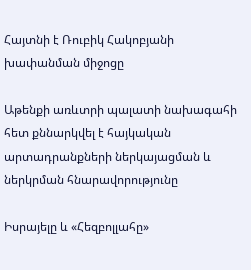Հայտնի է Ռուբիկ Հակոբյանի խափանման միջոցը

Աթենքի առևտրի պալատի նախագահի հետ քննարկվել է հայկական արտադրանքների ներկայացման և ներկրման հնարավորությունը

Իսրայելը և «Հեզբոլլահը»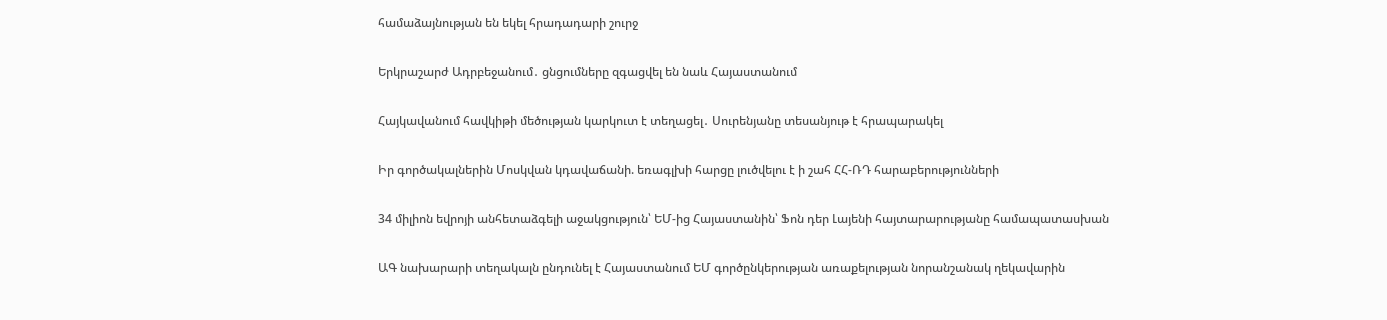համաձայնության են եկել հրադադարի շուրջ

Երկրաշարժ Ադրբեջանում․ ցնցումները զգացվել են նաև Հայաստանում

Հայկավանում հավկիթի մեծության կարկուտ է տեղացել․ Սուրենյանը տեսանյութ է հրապարակել

Իր գործակալներին Մոսկվան կդավաճանի. եռագլխի հարցը լուծվելու է ի շահ ՀՀ-ՌԴ հարաբերությունների

34 միլիոն եվրոյի անհետաձգելի աջակցություն՝ ԵՄ-ից Հայաստանին՝ Ֆոն դեր Լայենի հայտարարությանը համապատասխան

ԱԳ նախարարի տեղակալն ընդունել է Հայաստանում ԵՄ գործընկերության առաքելության նորանշանակ ղեկավարին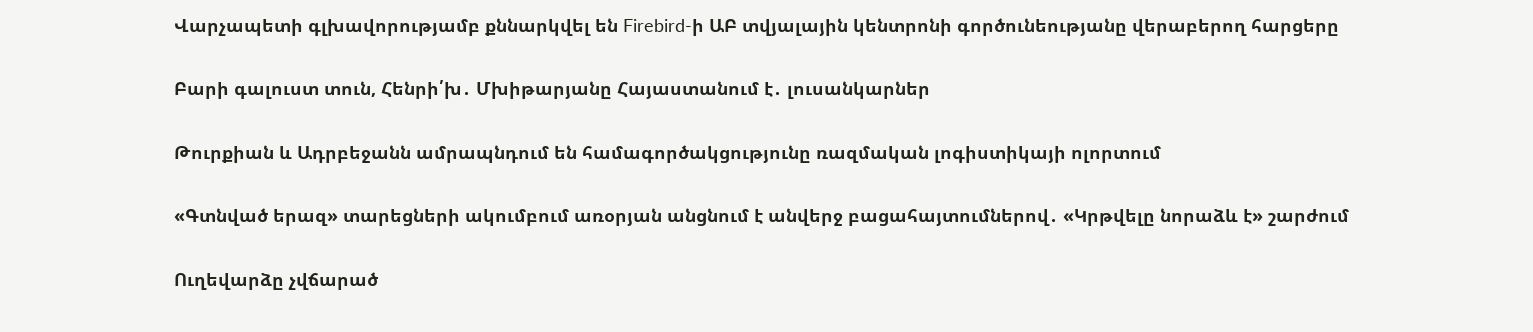Վարչապետի գլխավորությամբ քննարկվել են Firebird-ի ԱԲ տվյալային կենտրոնի գործունեությանը վերաբերող հարցերը

Բարի գալուստ տուն, Հենրի՛խ․ Մխիթարյանը Հայաստանում է․ լուսանկարներ

Թուրքիան և Ադրբեջանն ամրապնդում են համագործակցությունը ռազմական լոգիստիկայի ոլորտում

«Գտնված երազ» տարեցների ակումբում առօրյան անցնում է անվերջ բացահայտումներով․ «Կրթվելը նորաձև է» շարժում

Ուղեվարձը չվճարած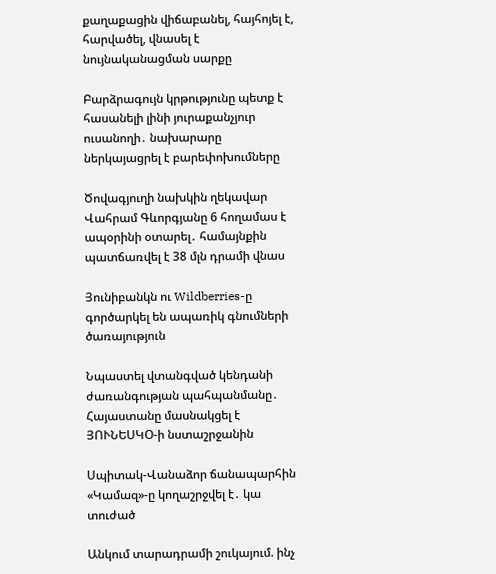քաղաքացին վիճաբանել, հայհոյել է, հարվածել, վնասել է նույնականացման սարքը

Բարձրագույն կրթությունը պետք է հասանելի լինի յուրաքանչյուր ուսանողի․ նախարարը ներկայացրել է բարեփոխումները

Ծովագյուղի նախկին ղեկավար Վահրամ Գևորգյանը 6 հողամաս է ապօրինի օտարել․ համայնքին պատճառվել է 38 մլն դրամի վնաս

Յունիբանկն ու Wildberries-ը գործարկել են ապառիկ գնումների ծառայություն

Նպաստել վտանգված կենդանի ժառանգության պահպանմանը․ Հայաստանը մասնակցել է ՅՈՒՆԵՍԿՕ-ի նստաշրջանին

Սպիտակ-Վանաձոր ճանապարհին «Կամազ»-ը կողաշրջվել է․ կա տուժած

Անկում տարադրամի շուկայում. ինչ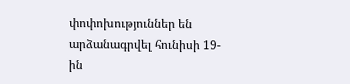փոփոխություններ են արձանագրվել հունիսի 19-ին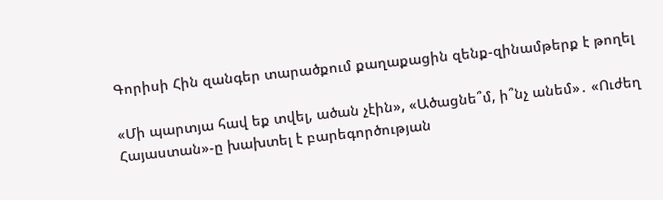Գորիսի Հին զանգեր տարածքում քաղաքացին զենք-զինամթերք է թողել

«Մի պարտյա հավ եք տվել, ածան չէին», «Ածացնե՞մ, ի՞նչ անեմ»․ «Ուժեղ Հայաստան»-ը խախտել է բարեգործության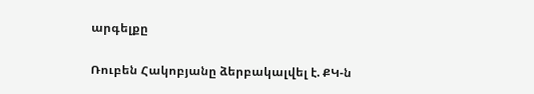արգելքը

Ռուբեն Հակոբյանը ձերբակալվել է. ՔԿ-ն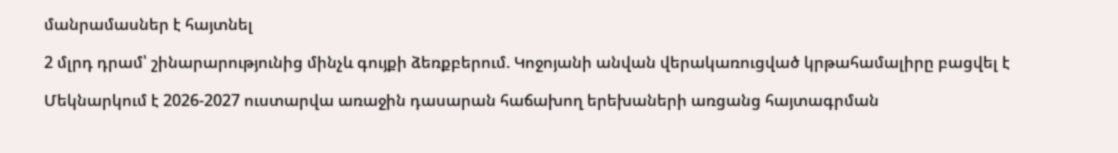մանրամասներ է հայտնել

2 մլրդ դրամ՝ շինարարությունից մինչև գույքի ձեռքբերում. Կոջոյանի անվան վերակառուցված կրթահամալիրը բացվել է

Մեկնարկում է 2026-2027 ուստարվա առաջին դասարան հաճախող երեխաների առցանց հայտագրման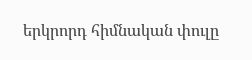երկրորդ հիմնական փուլը